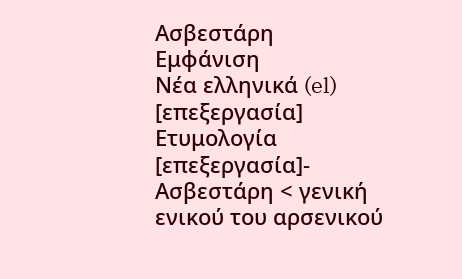Ασβεστάρη
Εμφάνιση
Νέα ελληνικά (el)
[επεξεργασία]
Ετυμολογία
[επεξεργασία]- Ασβεστάρη < γενική ενικού του αρσενικού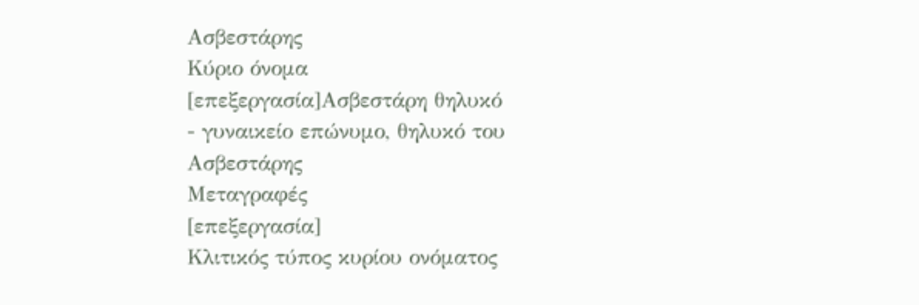Ασβεστάρης
Κύριο όνομα
[επεξεργασία]Ασβεστάρη θηλυκό
- γυναικείο επώνυμο, θηλυκό του Ασβεστάρης
Μεταγραφές
[επεξεργασία]
Κλιτικός τύπος κυρίου ονόματος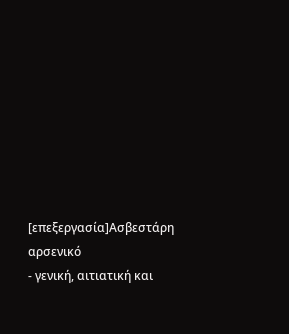[επεξεργασία]Ασβεστάρη αρσενικό
- γενική, αιτιατική και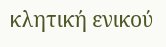κλητική ενικού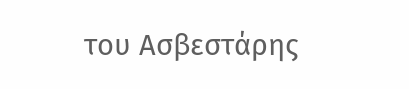του Ασβεστάρης